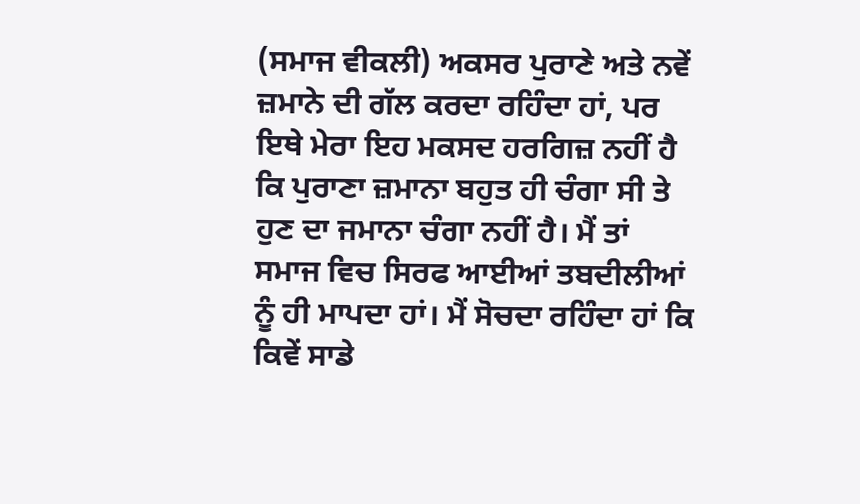(ਸਮਾਜ ਵੀਕਲੀ) ਅਕਸਰ ਪੁਰਾਣੇ ਅਤੇ ਨਵੇਂ ਜ਼ਮਾਨੇ ਦੀ ਗੱਲ ਕਰਦਾ ਰਹਿੰਦਾ ਹਾਂ, ਪਰ ਇਥੇ ਮੇਰਾ ਇਹ ਮਕਸਦ ਹਰਗਿਜ਼ ਨਹੀਂ ਹੈ ਕਿ ਪੁਰਾਣਾ ਜ਼ਮਾਨਾ ਬਹੁਤ ਹੀ ਚੰਗਾ ਸੀ ਤੇ ਹੁਣ ਦਾ ਜਮਾਨਾ ਚੰਗਾ ਨਹੀਂ ਹੈ। ਮੈਂ ਤਾਂ ਸਮਾਜ ਵਿਚ ਸਿਰਫ ਆਈਆਂ ਤਬਦੀਲੀਆਂ ਨੂੰ ਹੀ ਮਾਪਦਾ ਹਾਂ। ਮੈਂ ਸੋਚਦਾ ਰਹਿੰਦਾ ਹਾਂ ਕਿ ਕਿਵੇਂ ਸਾਡੇ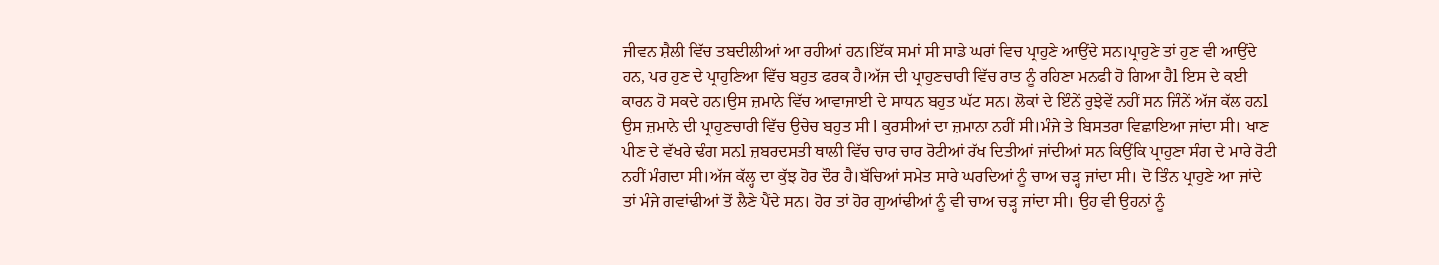ਜੀਵਨ ਸ਼ੈਲੀ ਵਿੱਚ ਤਬਦੀਲੀਆਂ ਆ ਰਹੀਆਂ ਹਨ।ਇੱਕ ਸਮਾਂ ਸੀ ਸਾਡੇ ਘਰਾਂ ਵਿਚ ਪ੍ਰਾਹੁਣੇ ਆਉਂਦੇ ਸਨ।ਪ੍ਰਾਹੁਣੇ ਤਾਂ ਹੁਣ ਵੀ ਆਉਂਦੇ ਹਨ, ਪਰ ਹੁਣ ਦੇ ਪ੍ਰਾਹੁਣਿਆ ਵਿੱਚ ਬਹੁਤ ਫਰਕ ਹੈ।ਅੱਜ ਦੀ ਪ੍ਰਾਹੁਣਚਾਰੀ ਵਿੱਚ ਰਾਤ ਨੂੰ ਰਹਿਣਾ ਮਨਫੀ ਹੋ ਗਿਆ ਹੈl ਇਸ ਦੇ ਕਈ ਕਾਰਨ ਹੋ ਸਕਦੇ ਹਨ।ਉਸ ਜ਼ਮਾਨੇ ਵਿੱਚ ਆਵਾਜਾਈ ਦੇ ਸਾਧਨ ਬਹੁਤ ਘੱਟ ਸਨ। ਲੋਕਾਂ ਦੇ ਇੰਨੇਂ ਰੁਝੇਵੇਂ ਨਹੀਂ ਸਨ ਜਿੰਨੇਂ ਅੱਜ ਕੱਲ ਹਨl ਉਸ ਜ਼ਮਾਨੇ ਦੀ ਪ੍ਰਾਹੁਣਚਾਰੀ ਵਿੱਚ ਉਚੇਚ ਬਹੁਤ ਸੀ l ਕੁਰਸੀਆਂ ਦਾ ਜ਼ਮਾਨਾ ਨਹੀਂ ਸੀ।ਮੰਜੇ ਤੇ ਬਿਸਤਰਾ ਵਿਛਾਇਆ ਜਾਂਦਾ ਸੀ। ਖਾਣ ਪੀਣ ਦੇ ਵੱਖਰੇ ਢੰਗ ਸਨl ਜ਼ਬਰਦਸਤੀ ਥਾਲੀ ਵਿੱਚ ਚਾਰ ਚਾਰ ਰੋਟੀਆਂ ਰੱਖ ਦਿਤੀਆਂ ਜਾਂਦੀਆਂ ਸਨ ਕਿਉਂਕਿ ਪ੍ਰਾਹੁਣਾ ਸੰਗ ਦੇ ਮਾਰੇ ਰੋਟੀ ਨਹੀਂ ਮੰਗਦਾ ਸੀ।ਅੱਜ ਕੱਲ੍ਹ ਦਾ ਕੁੱਝ ਹੋਰ ਦੌਰ ਹੈ।ਬੱਚਿਆਂ ਸਮੇਤ ਸਾਰੇ ਘਰਦਿਆਂ ਨੂੰ ਚਾਅ ਚੜ੍ਹ ਜਾਂਦਾ ਸੀ। ਦੋ ਤਿੰਨ ਪ੍ਰਾਹੁਣੇ ਆ ਜਾਂਦੇ ਤਾਂ ਮੰਜੇ ਗਵਾਂਢੀਆਂ ਤੋਂ ਲੈਣੇ ਪੈਂਦੇ ਸਨ। ਹੋਰ ਤਾਂ ਹੋਰ ਗੁਆਂਢੀਆਂ ਨੂੰ ਵੀ ਚਾਅ ਚੜ੍ਹ ਜਾਂਦਾ ਸੀ। ਉਹ ਵੀ ਉਹਨਾਂ ਨੂੰ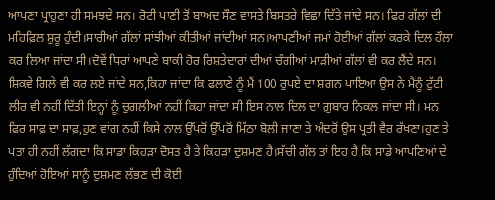ਆਪਣਾ ਪ੍ਰਾਹੁਣਾ ਹੀ ਸਮਝਦੇ ਸਨ। ਰੋਟੀ ਪਾਣੀ ਤੋਂ ਬਾਅਦ ਸੌਣ ਵਾਸਤੇ ਬਿਸਤਰੇ ਵਿਛਾ ਦਿੱਤੇ ਜਾਂਦੇ ਸਨ। ਫਿਰ ਗੱਲਾਂ ਦੀ ਮਹਿਫ਼ਿਲ ਸ਼ੁਰੂ ਹੁੰਦੀ।ਸਾਰੀਆਂ ਗੱਲਾਂ ਸਾਂਝੀਆਂ ਕੀਤੀਆਂ ਜਾਂਦੀਆਂ ਸਨ।ਆਪਣੀਆਂ ਜਮਾਂ ਹੋਈਆਂ ਗੱਲਾਂ ਕਰਕੇ ਦਿਲ ਹੌਲਾ ਕਰ ਲਿਆ ਜਾਂਦਾ ਸੀ।ਦੋਵੇਂ ਧਿਰਾਂ ਆਪਣੇ ਬਾਕੀ ਹੋਰ ਰਿਸ਼ਤੇਦਾਰਾਂ ਦੀਆਂ ਚੰਗੀਆਂ ਮਾੜੀਆਂ ਗੱਲਾਂ ਵੀ ਕਰ ਲੈਂਦੇ ਸਨ। ਸ਼ਿਕਵੇ ਗਿਲੇ ਵੀ ਕਰ ਲਏ ਜਾਂਦੇ ਸਨ,ਕਿਹਾ ਜਾਂਦਾ ਕਿ ਫਲਾਣੇ ਨੂੰ ਮੈਂ 100 ਰੁਪਏ ਦਾ ਸ਼ਗਨ ਪਾਇਆ ਉਸ ਨੇ ਮੈਨੂੰ ਟੁੱਟੀ ਲੀਰ ਵੀ ਨਹੀਂ ਦਿੱਤੀ ਇਨ੍ਹਾਂ ਨੂੰ ਚੁਗਲੀਆਂ ਨਹੀਂ ਕਿਹਾ ਜਾਂਦਾ ਸੀ ਇਸ ਨਾਲ ਦਿਲ ਦਾ ਗ਼ੁਬਾਰ ਨਿਕਲ ਜਾਂਦਾ ਸੀ। ਮਨ ਫਿਰ ਸਾਫ਼ ਦਾ ਸਾਫ਼,ਹੁਣ ਵਾਂਗ ਨਹੀਂ ਕਿਸੇ ਨਾਲ ਉੱਪਰੋਂ ਉੱਪਰੋਂ ਮਿੱਠਾ ਬੋਲੀ ਜਾਣਾ ਤੇ ਅੰਦਰੋਂ ਉਸ ਪ੍ਰਤੀ ਵੈਰ ਰੱਖਣਾ।ਹੁਣ ਤੇ ਪਤਾ ਹੀ ਨਹੀਂ ਲੱਗਦਾ ਕਿ ਸਾਡਾ ਕਿਹੜਾ ਦੋਸਤ ਹੈ ਤੇ ਕਿਹੜਾ ਦੁਸ਼ਮਣ ਹੈ।ਸੱਚੀ ਗੱਲ ਤਾਂ ਇਹ ਹੈ ਕਿ ਸਾਡੇ ਆਪਣਿਆਂ ਦੇ ਹੁੰਦਿਆਂ ਹੋਇਆਂ ਸਾਨੂੰ ਦੁਸ਼ਮਣ ਲੱਭਣ ਦੀ ਕੋਈ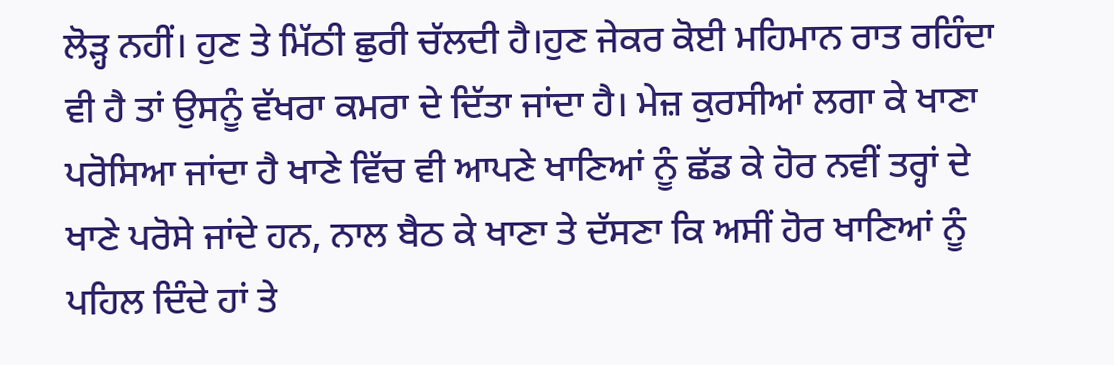ਲੋੜ੍ਹ ਨਹੀਂ। ਹੁਣ ਤੇ ਮਿੱਠੀ ਛੁਰੀ ਚੱਲਦੀ ਹੈ।ਹੁਣ ਜੇਕਰ ਕੋਈ ਮਹਿਮਾਨ ਰਾਤ ਰਹਿੰਦਾ ਵੀ ਹੈ ਤਾਂ ਉਸਨੂੰ ਵੱਖਰਾ ਕਮਰਾ ਦੇ ਦਿੱਤਾ ਜਾਂਦਾ ਹੈ। ਮੇਜ਼ ਕੁਰਸੀਆਂ ਲਗਾ ਕੇ ਖਾਣਾ ਪਰੋਸਿਆ ਜਾਂਦਾ ਹੈ ਖਾਣੇ ਵਿੱਚ ਵੀ ਆਪਣੇ ਖਾਣਿਆਂ ਨੂੰ ਛੱਡ ਕੇ ਹੋਰ ਨਵੀਂ ਤਰ੍ਹਾਂ ਦੇ ਖਾਣੇ ਪਰੋਸੇ ਜਾਂਦੇ ਹਨ, ਨਾਲ ਬੈਠ ਕੇ ਖਾਣਾ ਤੇ ਦੱਸਣਾ ਕਿ ਅਸੀਂ ਹੋਰ ਖਾਣਿਆਂ ਨੂੰ ਪਹਿਲ ਦਿੰਦੇ ਹਾਂ ਤੇ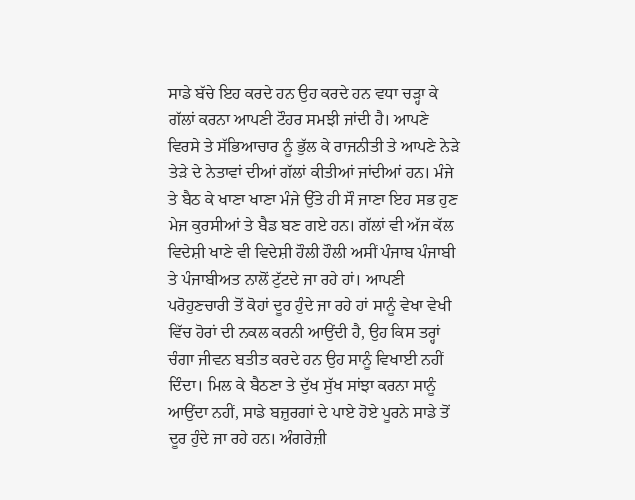ਸਾਡੇ ਬੱਚੇ ਇਹ ਕਰਦੇ ਹਨ ਉਹ ਕਰਦੇ ਹਨ ਵਧਾ ਚੜ੍ਹਾ ਕੇ ਗੱਲਾਂ ਕਰਨਾ ਆਪਣੀ ਟੌਹਰ ਸਮਝੀ ਜਾਂਦੀ ਹੈ। ਆਪਣੇ ਵਿਰਸੇ ਤੇ ਸੱਭਿਆਚਾਰ ਨੂੰ ਭੁੱਲ ਕੇ ਰਾਜਨੀਤੀ ਤੇ ਆਪਣੇ ਨੇੜੇ ਤੇੜੇ ਦੇ ਨੇਤਾਵਾਂ ਦੀਆਂ ਗੱਲਾਂ ਕੀਤੀਆਂ ਜਾਂਦੀਆਂ ਹਨ। ਮੰਜੇ ਤੇ ਬੈਠ ਕੇ ਖਾਣਾ ਖਾਣਾ ਮੰਜੇ ਉੱਤੇ ਹੀ ਸੌ ਜਾਣਾ ਇਹ ਸਭ ਹੁਣ ਮੇਜ ਕੁਰਸੀਆਂ ਤੇ ਬੈਡ ਬਣ ਗਏ ਹਨ। ਗੱਲਾਂ ਵੀ ਅੱਜ ਕੱਲ ਵਿਦੇਸ਼ੀ ਖਾਣੇ ਵੀ ਵਿਦੇਸ਼ੀ ਹੌਲੀ ਹੌਲੀ ਅਸੀਂ ਪੰਜਾਬ ਪੰਜਾਬੀ ਤੇ ਪੰਜਾਬੀਅਤ ਨਾਲੋਂ ਟੁੱਟਦੇ ਜਾ ਰਹੇ ਹਾਂ। ਆਪਣੀ ਪਰੋਹੁਣਚਾਰੀ ਤੋਂ ਕੋਹਾਂ ਦੂਰ ਹੁੰਦੇ ਜਾ ਰਹੇ ਹਾਂ ਸਾਨੂੰ ਵੇਖਾ ਵੇਖੀ ਵਿੱਚ ਹੋਰਾਂ ਦੀ ਨਕਲ ਕਰਨੀ ਆਉਂਦੀ ਹੈ, ਉਹ ਕਿਸ ਤਰ੍ਹਾਂ ਚੰਗਾ ਜੀਵਨ ਬਤੀਤ ਕਰਦੇ ਹਨ ਉਹ ਸਾਨੂੰ ਵਿਖਾਈ ਨਹੀਂ ਦਿੰਦਾ। ਮਿਲ ਕੇ ਬੈਠਣਾ ਤੇ ਦੁੱਖ ਸੁੱਖ ਸਾਂਝਾ ਕਰਨਾ ਸਾਨੂੰ ਆਉਂਦਾ ਨਹੀਂ, ਸਾਡੇ ਬਜ਼ੁਰਗਾਂ ਦੇ ਪਾਏ ਹੋਏ ਪੂਰਨੇ ਸਾਡੇ ਤੋਂ ਦੂਰ ਹੁੰਦੇ ਜਾ ਰਹੇ ਹਨ। ਅੰਗਰੇਜ਼ੀ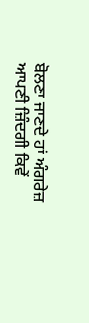ਬੋਲਣਾ ਜਾਣਦੇ ਹਾਂ ਅੰਗਰੇਜ਼ ਆਪਣੀ ਜ਼ਿੰਦਗੀ ਕਿਵੇਂ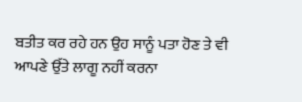ਬਤੀਤ ਕਰ ਰਹੇ ਹਨ ਉਹ ਸਾਨੂੰ ਪਤਾ ਹੋਣ ਤੇ ਵੀ ਆਪਣੇ ਉੱਤੇ ਲਾਗੂ ਨਹੀਂ ਕਰਨਾ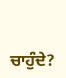ਚਾਹੁੰਦੇ?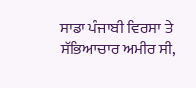ਸਾਡਾ ਪੰਜਾਬੀ ਵਿਰਸਾ ਤੇ ਸੱਭਿਆਚਾਰ ਅਮੀਰ ਸੀ,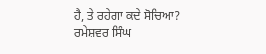ਹੈ, ਤੇ ਰਹੇਗਾ ਕਦੇ ਸੋਚਿਆ?
ਰਮੇਸ਼ਵਰ ਸਿੰਘ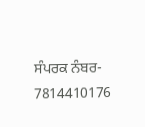ਸੰਪਰਕ ਨੰਬਰ- 7814410176